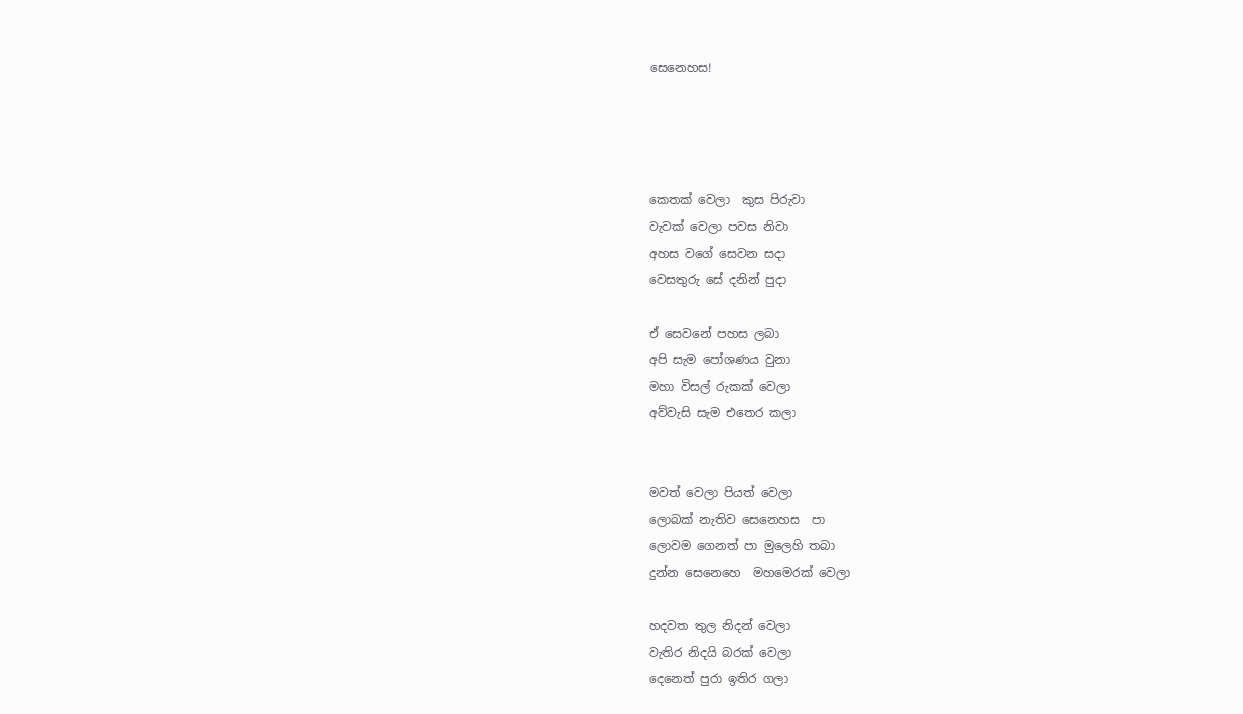සෙනෙහස!




කෙතක් වෙලා  කුස පිරුවා
වැවක් වෙලා පවස නිවා
අහස වගේ සෙවන සදා
වෙසතුරු සේ දනින් පුදා

ඒ සෙවනේ පහස ලබා
අපි සැම පෝශණය වුනා
මහා විසල් රුකක් වෙලා
අව්වැසි සැම එතෙර කලා


මවත් වෙලා පියත් වෙලා
ලොබක් නැතිව සෙනෙහස  පා
ලොවම ගෙනත් පා මුලෙහි තබා
දුන්න සෙනෙහෙ  මහමෙරක් වෙලා

හදවත තුල නිදන් වෙලා
වැතිර නිදයි බරක් වෙලා
දෙනෙත් පුරා ඉතිර ගලා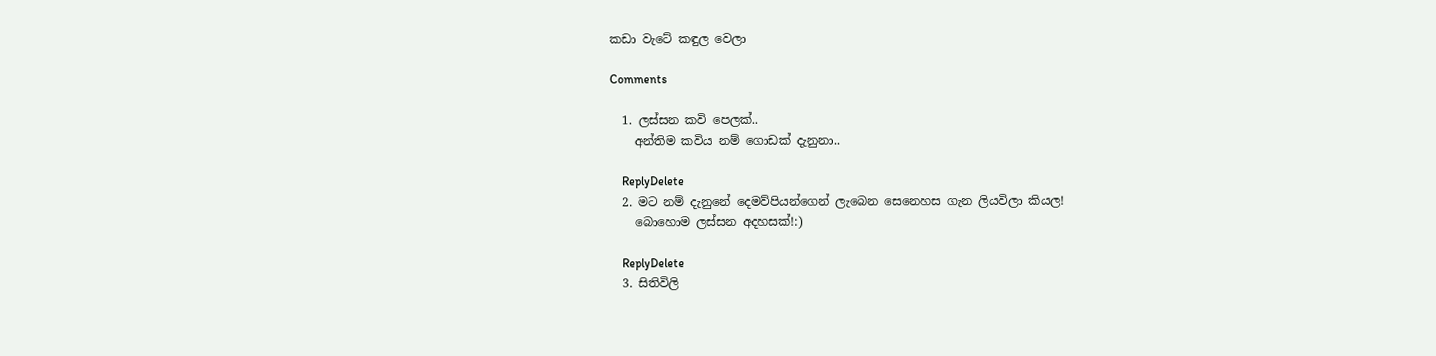කඩා වැටේ කඳුල වෙලා

Comments

  1. ලස්සන කවි පෙලක්..
    අන්තිම කවිය නම් ගොඩක් දැනුනා..

    ReplyDelete
  2. මට නම් දැනුනේ දෙමව්පියන්ගෙන් ලැබෙන සෙනෙහස ගැන ලියවිලා කියල!
    බොහොම ලස්සන අදහසක්!:)

    ReplyDelete
  3. සිතිවිලි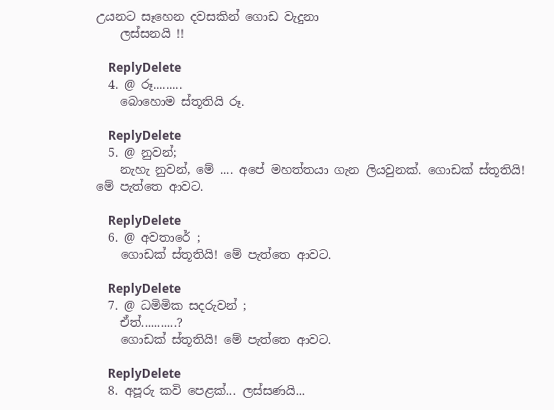උයනට සෑහෙන දවසකින් ගොඩ වැදුනා
    ලස්සනයි !!

    ReplyDelete
  4. @ රූ.........
    බොහොම ස්තූතියි රූ.

    ReplyDelete
  5. @ නුවන්;
    නැහැ නුවන්, මේ .... අපේ මහත්තයා ගැන ලියවුනක්. ගොඩක් ස්තූතියි! මේ පැත්තෙ ආවට.

    ReplyDelete
  6. @ අවතාරේ ;
    ගොඩක් ස්තූතියි! මේ පැත්තෙ ආවට.

    ReplyDelete
  7. @ ධමිමික ස‍‍දරුවන් ;
    ඒත්...........?
    ගොඩක් ස්තූතියි! මේ පැත්තෙ ආවට.

    ReplyDelete
  8. අපූරු කවි පෙළක්... ලස්සණයි...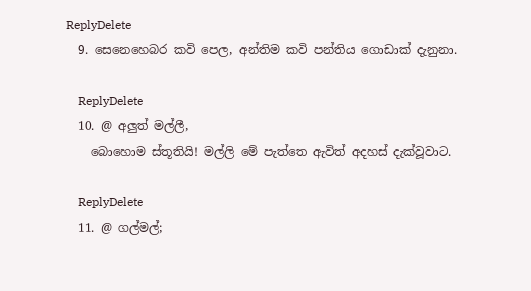ReplyDelete
  9. සෙනෙහෙබර කවි පෙල, අන්තිම කවි පන්තිය ගොඩාක් දැනුනා.

    ReplyDelete
  10. @ අලුත් මල්ලී,
    බොහොම ස්තූතියි! මල්ලි මේ පැත්තෙ ඇවිත් අදහස් දැක්වූවාට.

    ReplyDelete
  11. @ ගල්මල්;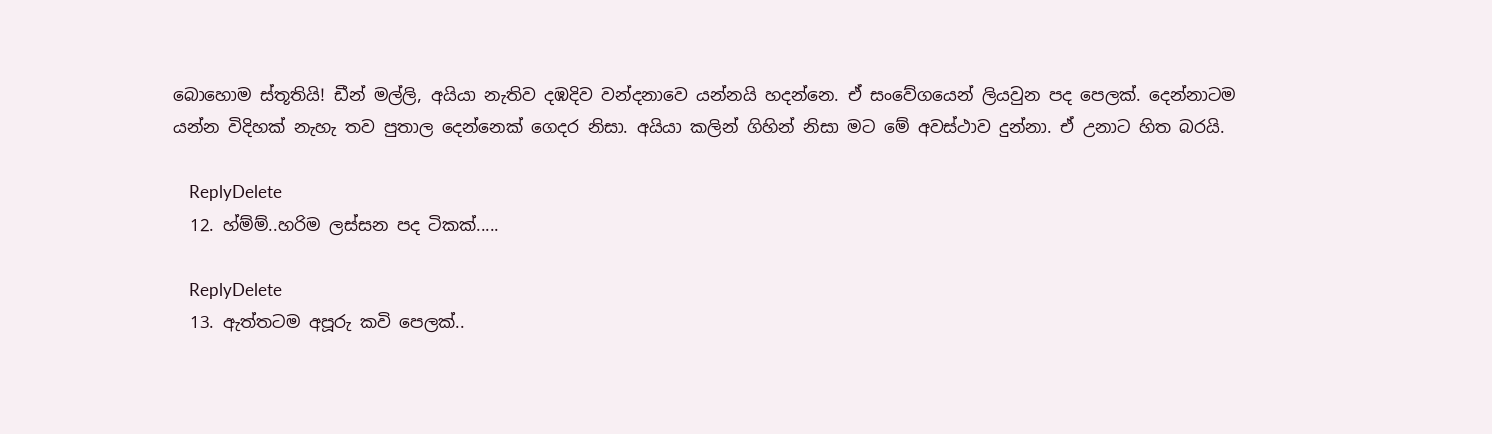බොහොම ස්තූතියි! ඩීන් මල්ලි, අයියා නැතිව දඹදිව වන්දනාවෙ යන්නයි හදන්නෙ. ඒ සංවේගයෙන් ලියවුන පද පෙලක්. දෙන්නාටම යන්න විදිහක් නැහැ තව පුතාල දෙන්නෙක් ගෙදර නිසා. අයියා කලින් ගිහින් නිසා මට මේ අවස්ථාව දුන්නා. ඒ උනාට හිත බරයි.

    ReplyDelete
  12. හ්ම්ම්..හරිම ලස්සන පද ටිකක්.....

    ReplyDelete
  13. ඇත්තටම අපූරු කවි පෙලක්..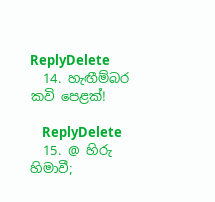ReplyDelete
  14. හැඟීම්බර කවි පෙළක්!

    ReplyDelete
  15. @ හිරු හිමාවී;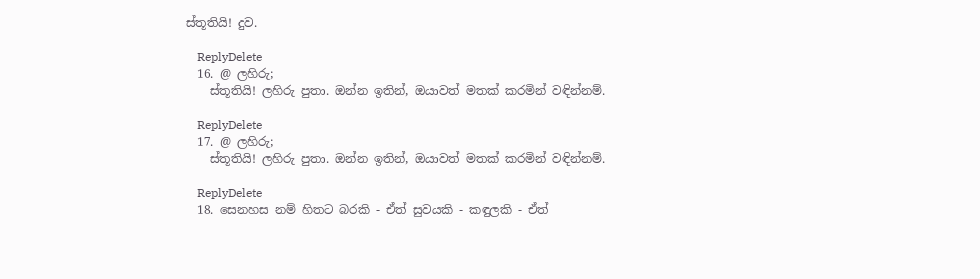ස්තූතියි! දුව.

    ReplyDelete
  16. @ ලහිරු;
    ස්තූතියි! ලහිරු පුතා. ඔන්න ඉතින්, ඔයාවත් මතක් කරමින් වඳින්නම්.

    ReplyDelete
  17. @ ලහිරු;
    ස්තූතියි! ලහිරු පුතා. ඔන්න ඉතින්, ඔයාවත් මතක් කරමින් වඳින්නම්.

    ReplyDelete
  18. සෙනහස නම් හිතට බරකි - ඒත් සුවයකි - කඳුලකි - ඒත්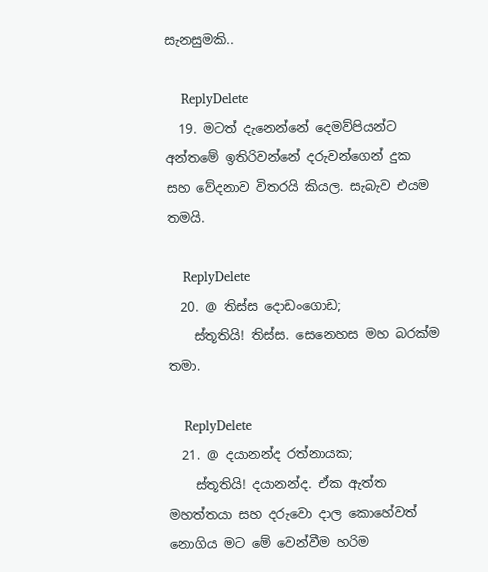සැනසුමකි..

    ReplyDelete
  19. මටත් දැනෙන්නේ දෙමව්පියන්ට අන්තමේ ඉතිරිවන්නේ දරුවන්ගෙන් දුක සහ වේදනාව විතරයි කියල. සැබැව එයම තමයි.

    ReplyDelete
  20. @ තිස්ස දොඩංගොඩ;
    ස්තූතියි! තිස්ස. සෙනෙහස මහ බරක්ම තමා.

    ReplyDelete
  21. @ දයානන්ද රත්නායක;
    ස්තූතියි! දයානන්ද. ඒක ඇත්ත මහත්තයා සහ දරුවො දාල කොහේවත් නොගිය මට මේ වෙන්වීම හරිම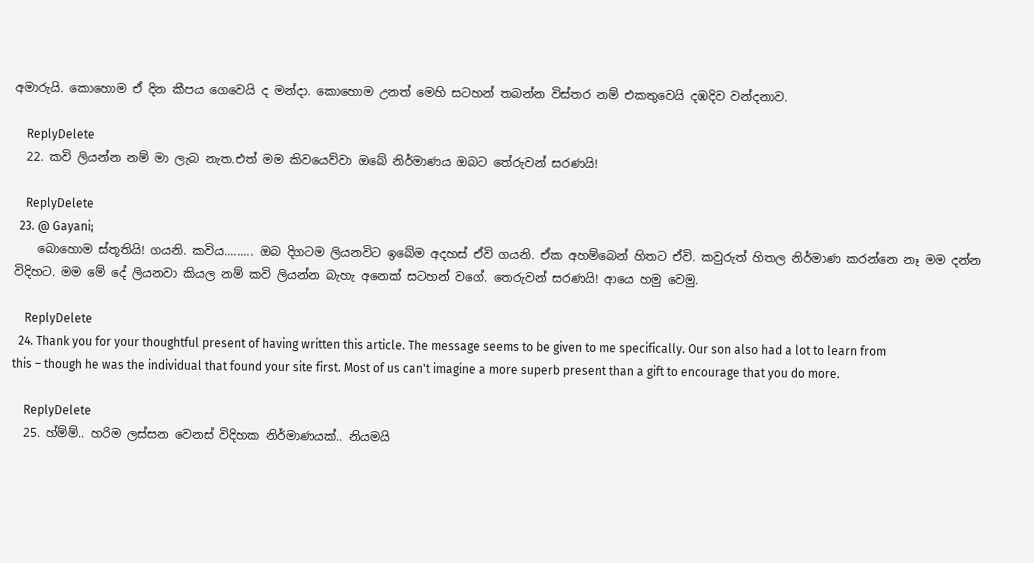අමාරුයි. කොහොම ඒ දින කීපය ගෙවෙයි ද මන්දා. කොහොම උනත් මෙහි සටහන් තබන්න විස්තර නම් එකතුවෙයි දඹදිව වන්දනාව.

    ReplyDelete
  22. කවි ලියන්න නම් මා ලැබ නැත.එත් මම කිවයෙව්වා ඔබේ නිර්මාණය ඔබට තේරුවන් සරණයි!

    ReplyDelete
  23. @ Gayani;
    බොහොම ස්තූතියි! ගයනි. කවිය......... ඔබ දිගටම ලියනවිට ඉබේම අදහස් ඒවි ගයනි. ඒක අහම්බෙන් හිතට ඒවි. කවුරුත් හිතල නිර්මාණ කරන්නෙ නෑ මම දන්න විදිහට. මම මේ දේ ලියනවා කියල නම් කවි ලියන්න බැහැ අනෙක් සටහන් වගේ. තෙරුවන් සරණයි! ආයෙ හමු වෙමු.

    ReplyDelete
  24. Thank you for your thoughtful present of having written this article. The message seems to be given to me specifically. Our son also had a lot to learn from this – though he was the individual that found your site first. Most of us can't imagine a more superb present than a gift to encourage that you do more.

    ReplyDelete
  25. හ්ම්ම්.. හරිම ලස්සන වෙනස් විදිහක නිර්මාණයක්.. නියමයි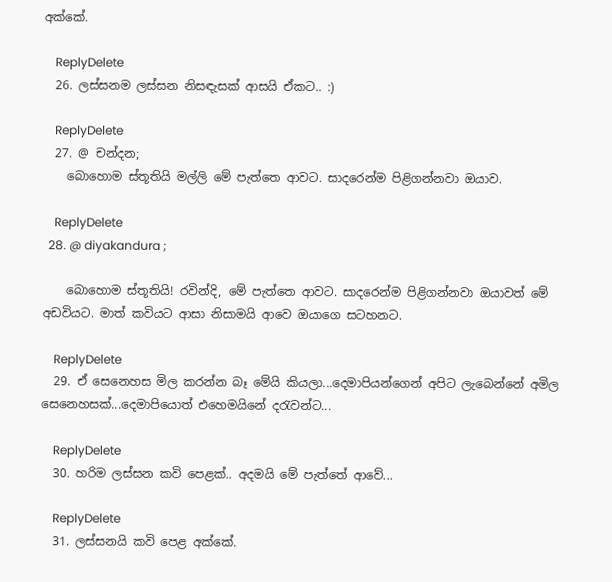අක්කේ.

    ReplyDelete
  26. ලස්සනම ලස්සන නිසඳැසක් ආසයි ඒකට.. :)

    ReplyDelete
  27. @ චන්දන;
    බොහොම ස්තූතියි මල්ලි මේ පැත්තෙ ආවට. සාදරෙන්ම පිළිගන්නවා ඔයාව.

    ReplyDelete
  28. @ diyakandura ;

    බොහොම ස්තූතියි! රවින්දි, මේ පැත්තෙ ආවට. සාදරෙන්ම පිළිගන්නවා ඔයාවත් මේ අඩවියට. මාත් කවියට ආසා නිසාමයි ආවෙ ඔයාගෙ සටහනට.

    ReplyDelete
  29. ඒ සෙනෙහස මිල කරන්න බෑ මේයි කියලා...දෙමාපියන්ගෙන් අපිට ලැබෙන්නේ අමිල සෙනෙහසක්...දෙමාපියොත් එහෙමයිනේ දරැවන්ට...

    ReplyDelete
  30. හරිම ලස්සන කවි පෙළක්.. අදමයි මේ පැත්තේ ආවේ...

    ReplyDelete
  31. ලස්සනයි කවි පෙළ අක්කේ.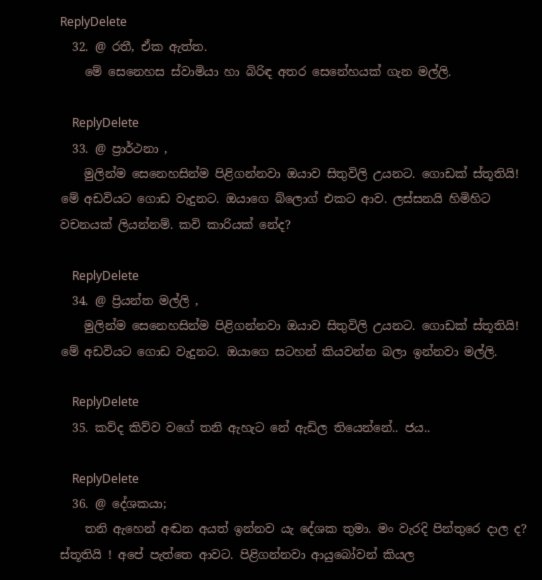ReplyDelete
  32. @ රතී, ඒක ඇත්ත.
    මේ සෙනෙහස ස්වාමියා හා බිරිඳ අතර සෙනේහයක් ගැන මල්ලි.

    ReplyDelete
  33. @ ප්‍රාර්ථනා ,
    මුලින්ම සෙනෙහසින්ම පිළිගන්නවා ඔයාව සිතුවිලි උයනට. ගොඩක් ස්තූතියි! මේ අඩවියට ගොඩ වැදුනට. ඔයාගෙ බ්ලොග් එකට ආව. ලස්සනයි හිමිහිට වචනයක් ලියන්නම්. කවි කාරියක් නේද?

    ReplyDelete
  34. @ ප්‍රියන්ත මල්ලි ,
    මුලින්ම සෙනෙහසින්ම පිළිගන්නවා ඔයාව සිතුවිලි උයනට. ගොඩක් ස්තූතියි! මේ අඩවියට ගොඩ වැදුනට. ඔයාගෙ සටහන් කියවන්න බලා ඉන්නවා මල්ලි.

    ReplyDelete
  35. කව්ද කිව්ව වගේ තනි ඇහැට නේ ඇඩිල තියෙන්නේ.. ජය..

    ReplyDelete
  36. @ දේශකයා;
    තනි ඇහෙන් අඬන අයත් ඉන්නව යැ දේශක තුමා. මං වැරදි පින්තුරෙ දාල ද? ස්තූතියි ! අපේ පැත්තෙ ආවට. පිළිගන්නවා ආයුබෝවන් කියල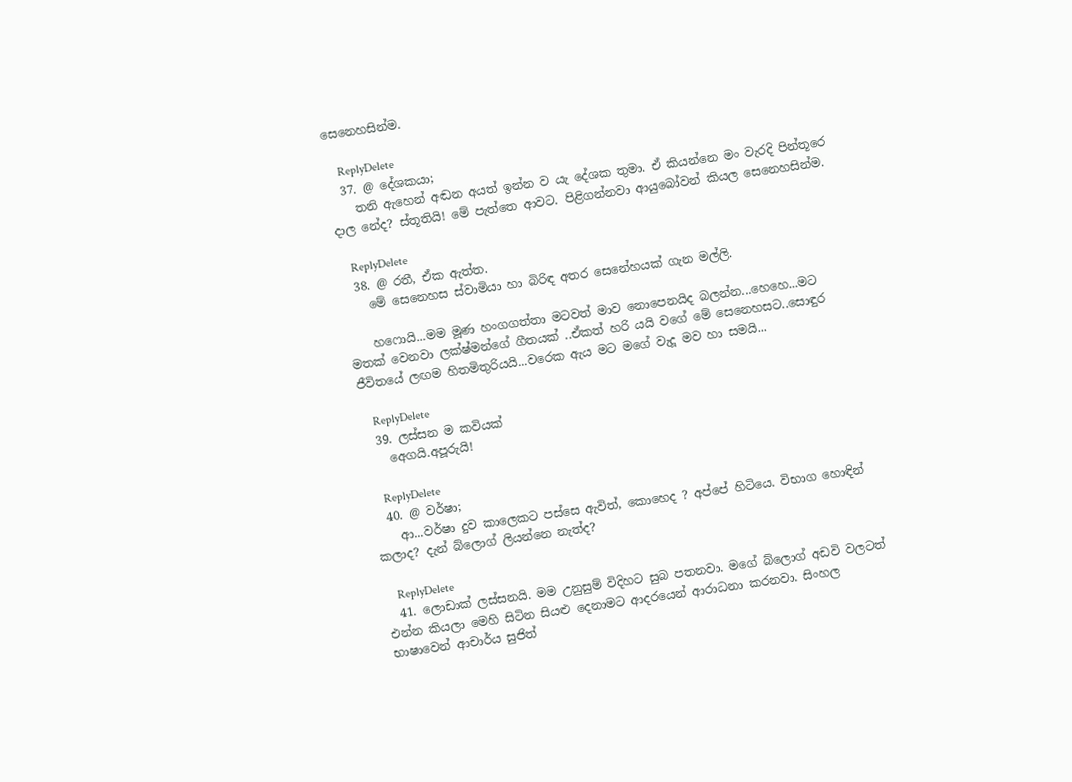සෙනෙහසින්ම.

    ReplyDelete
  37. @ දේශකයා;
    තනි ඇහෙන් අඬන අයත් ඉන්න ව යැ දේශක තුමා. ඒ කියන්නෙ මං වැරදි පින්තූරෙ දාල නේද? ස්තූතියි! මේ පැත්තෙ ආවට. පිළිගන්නවා ආයුබෝවන් කියල සෙනෙහසින්ම.

    ReplyDelete
  38. @ රතී, ඒක ඇත්ත.
    මේ සෙනෙහස ස්වාමියා හා බිරිඳ අතර සෙනේහයක් ගැන මල්ලි.

    හෆොයි...මම මූණ හංගගත්තා මටවත් මාව නොපෙනයිද බලන්න...හෙහෙ...මට මතක් වෙනවා ලක්ෂ්මන්ගේ ගීතයක් ..ඒකත් හරි යයි වගේ මේ සෙනෙහසට..සොඳුර ජීවිතයේ ලඟම හිතමිතුරියයි...වරෙක ඇය මට මගේ වැදූ මව හා සමයි...

    ReplyDelete
  39. ලස්සන ම කවියක්
    අෙගයි.අපූරුයි!

    ReplyDelete
  40. @ වර්ෂා;
    ආ...වර්ෂා දුව කාලෙකට පස්සෙ ඇවිත්, කොහෙද ? අප්පේ හිටියෙ. විභාග හොඳින් කලාද? දැන් බ්ලොග් ලියන්නෙ නැත්ද?

    ReplyDelete
  41. ලොඩාක් ලස්සනයි. මම උනුසුම් විදිහට සුබ පතනවා. මගේ බ්ලොග් අඩවි වලටත් එන්න කියලා මෙහි සිටින සියළු දෙනාමට ආදරයෙන් ආරාධනා කරනවා. සිංහල භාෂාවෙන් ආචාර්ය සුජිත්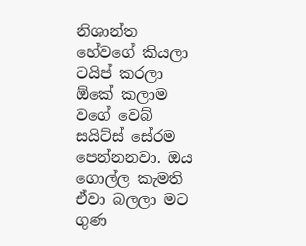නිශාන්ත හේවගේ කියලා ටයිප් කරලා ඕකේ කලාම වගේ වෙබ් සයිට්ස් සේරම පෙන්නනවා. ඔය ගොල්ල කැමති ඒවා බලලා මට ගුණ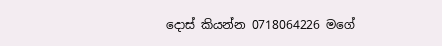දොස් කියන්න 0718064226 මගේ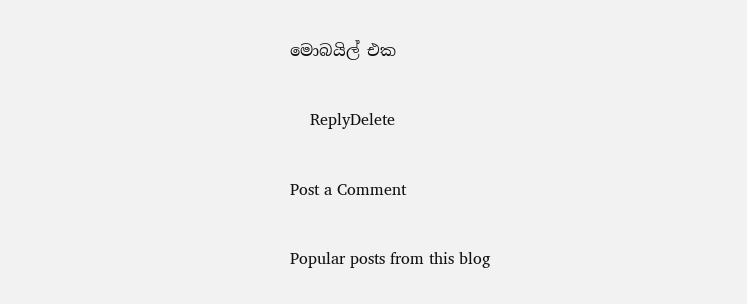මොබයිල් එක

    ReplyDelete

Post a Comment

Popular posts from this blog